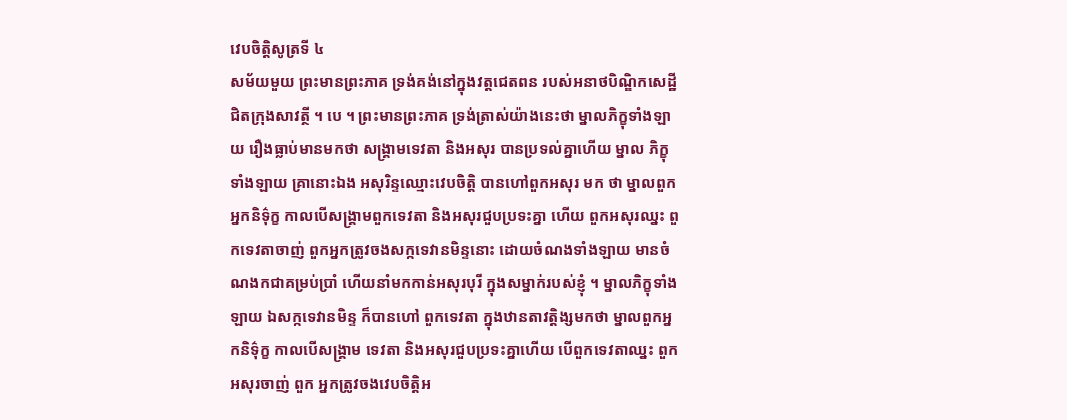វេបចិត្តិសូត្រទី ៤
សម័យមួយ ព្រះមានព្រះភាគ ទ្រង់គង់នៅក្នុងវត្តជេតពន របស់អនាថបិណ្ឌិកសេដ្ឋី ជិតក្រុងសាវត្ថី ។ បេ ។ ព្រះមានព្រះភាគ ទ្រង់ត្រាស់យ៉ាងនេះថា ម្នាលភិក្ខុទាំងឡាយ រឿងធ្លាប់មានមកថា សង្រ្គាមទេវតា និងអសុរ បានប្រទល់គ្នាហើយ ម្នាល ភិក្ខុទាំងឡាយ គ្រានោះឯង អសុរិន្ទឈ្មោះវេបចិត្តិ បានហៅពួកអសុរ មក ថា ម្នាលពួកអ្នកនិទ៌ុក្ខ កាលបើសង្រ្គាមពួកទេវតា និងអសុរជួបប្រទះគ្នា ហើយ ពួកអសុរឈ្នះ ពួកទេវតាចាញ់ ពួកអ្នកត្រូវចងសក្កទេវានមិន្ទនោះ ដោយចំណងទាំងឡាយ មានចំណងកជាគម្រប់ប្រាំ ហើយនាំមកកាន់អសុរបុរី ក្នុងសម្នាក់របស់ខ្ញុំ ។ ម្នាលភិក្ខុទាំងឡាយ ឯសក្កទេវានមិន្ទ ក៏បានហៅ ពួកទេវតា ក្នុងឋានតាវត្តិង្សមកថា ម្នាលពួកអ្នកនិទ៌ុក្ខ កាលបើសង្រ្គាម ទេវតា និងអសុរជួបប្រទះគ្នាហើយ បើពួកទេវតាឈ្នះ ពួកអសុរចាញ់ ពួក អ្នកត្រូវចងវេបចិត្តិអ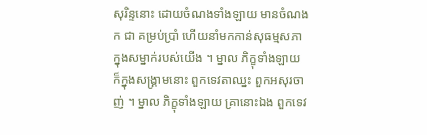សុរិន្ទនោះ ដោយចំណងទាំងឡាយ មានចំណងក ជា គម្រប់ប្រាំ ហើយនាំមកកាន់សុធម្មសភា ក្នុងសម្នាក់របស់យើង ។ ម្នាល ភិក្ខុទាំងឡាយ ក៏ក្នុងសង្រ្គាមនោះ ពួកទេវតាឈ្នះ ពួកអសុរចាញ់ ។ ម្នាល ភិក្ខុទាំងឡាយ គ្រានោះឯង ពួកទេវ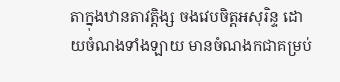តាក្នុងឋានតាវត្តិង្ស ចងវេបចិត្តអសុរិន្ទ ដោយចំណងទាំងឡាយ មានចំណងកជាគម្រប់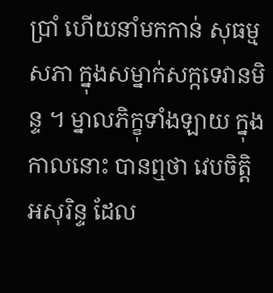ប្រាំ ហើយនាំមកកាន់ សុធម្មសភា ក្នុងសម្នាក់សក្កទេវានមិន្ទ ។ ម្នាលភិក្ខុទាំងឡាយ ក្នុងកាលនោះ បានឮថា វេបចិត្តិអសុរិន្ទ ដែល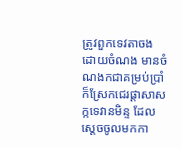ត្រូវពួកទេវតាចង ដោយចំណង មានចំណងកជាគម្រប់ប្រាំ ក៏ស្រែកជេរផ្តាសាសក្កទេវានមិន្ទ ដែលស្តេចចូលមកកា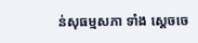ន់សុធម្មសភា ទាំង ស្តេចចេ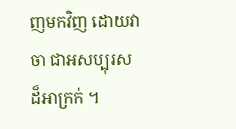ញមកវិញ ដោយវាចា ជាអសប្បុរស ដ៏អាក្រក់ ។